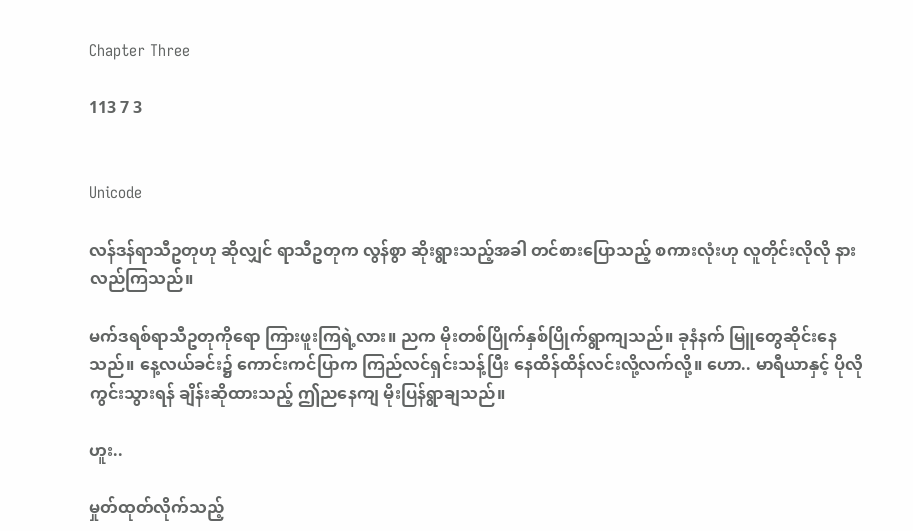Chapter Three

113 7 3


Unicode

လန်ဒန်ရာသီဥတုဟု ဆိုလျှင် ရာသီဥတုက လွန်စွာ ဆိုးရွားသည့်အခါ တင်စားပြောသည့် စကားလုံးဟု လူတိုင်းလိုလို နားလည်ကြသည်။

မက်ဒရစ်ရာသီဥတုကိုရော ကြားဖူးကြရဲ့လား။ ညက မိုးတစ်ပြိုက်နှစ်ပြိုက်ရွာကျသည်။ ခုနံနက် မြူတွေဆိုင်းနေသည်။ နေ့လယ်ခင်း၌ ကောင်းကင်ပြာက ကြည်လင်ရှင်းသန့်ပြီး နေထိန်ထိန်လင်းလို့လက်လို့။ ဟော.. မာရီယာနှင့် ပိုလိုကွင်းသွားရန် ချိန်းဆိုထားသည့် ဤညနေကျ မိုးပြန်ရွာချသည်။

ဟူး..

မှုတ်ထုတ်လိုက်သည့်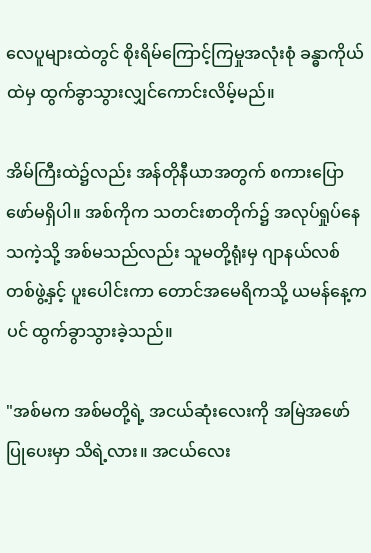လေပူများထဲတွင် စိုးရိမ်ကြောင့်ကြမှုအလုံးစုံ ခန္ဓာကိုယ်ထဲမှ ထွက်ခွာသွားလျှင်ကောင်းလိမ့်မည်။

အိမ်ကြီးထဲ၌လည်း အန်တိုနီယာအတွက် စကားပြောဖော်မရှိပါ။ အစ်ကိုက သတင်းစာတိုက်၌ အလုပ်ရှုပ်နေသကဲ့သို့ အစ်မသည်လည်း သူမတို့ရုံးမှ ဂျာနယ်လစ်တစ်ဖွဲ့နှင့် ပူးပေါင်းကာ တောင်အမေရိကသို့ ယမန်နေ့ကပင် ထွက်ခွာသွားခဲ့သည်။

"အစ်မက အစ်မတို့ရဲ့ အငယ်ဆုံးလေးကို အမြဲအဖော်ပြုပေးမှာ သိရဲ့လား။ အငယ်လေး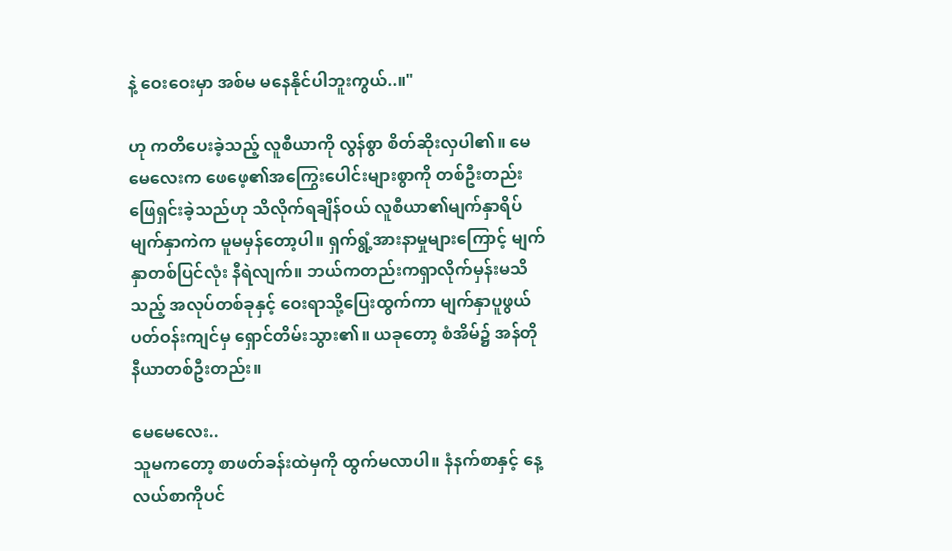နဲ့ ဝေးဝေးမှာ အစ်မ မနေနိုင်ပါဘူးကွယ်..။"

ဟု ကတိပေးခဲ့သည့် လူစီယာကို လွန်စွာ စိတ်ဆိုးလှပါ၏။ မေမေလေးက ဖေဖေ့၏အကြွေးပေါင်းများစွာကို တစ်ဦးတည်း ဖြေရှင်းခဲ့သည်ဟု သိလိုက်ရချိန်ဝယ် လူစီယာ၏မျက်နှာရိပ်မျက်နှာကဲက မူမမှန်တော့ပါ။ ရှက်ရွံ့အားနာမှုများကြောင့် မျက်နှာတစ်ပြင်လုံး နီရဲလျက်။ ဘယ်ကတည်းကရှာလိုက်မှန်းမသိသည့် အလုပ်တစ်ခုနှင့် ဝေးရာသို့ပြေးထွက်ကာ မျက်နှာပူ‌ဖွယ် ပတ်ဝန်းကျင်မှ ရှောင်တိမ်းသွား၏။ ယခုတော့ စံအိမ်၌ အန်တိုနီယာတစ်ဦးတည်း။

မေမေလေး..
သူမကတော့ စာဖတ်ခန်းထဲမှကို ထွက်မလာပါ။ နံနက်စာနှင့် နေ့လယ်စာကိုပင်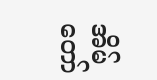အိမ်တော်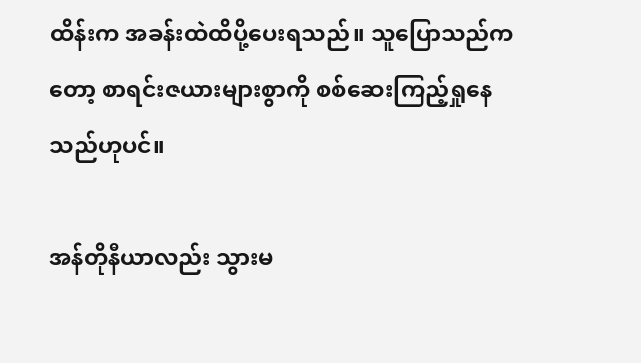ထိန်းက အခန်းထဲထိပို့ပေးရသည်။ သူပြောသည်ကတော့ စာရင်းဇယားများစွာကို စစ်ဆေးကြည့်ရှုနေသည်ဟုပင်။

အန်တိုနီယာလည်း သွားမ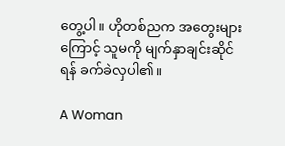တွေ့ပါ။ ဟိုတစ်ညက အတွေးများကြောင့် သူမကို မျက်နှာချင်းဆိုင်ရန် ခက်ခဲလှပါ၏။

A Woman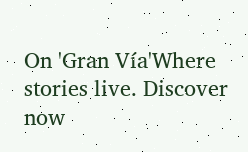On 'Gran Vía'Where stories live. Discover now